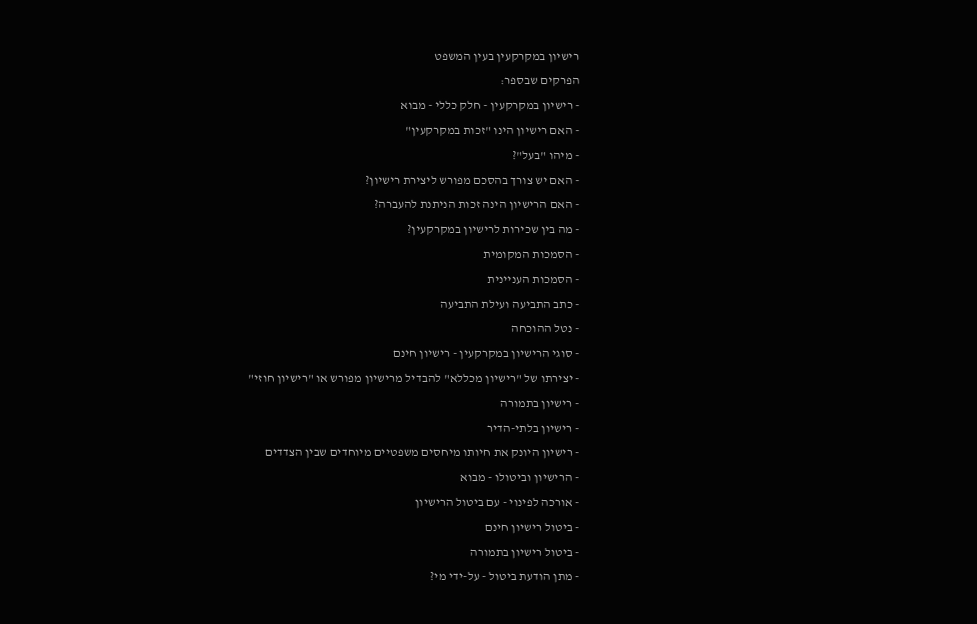רישיון במקרקעין בעין המשפט
הפרקים שבספר:
- רישיון במקרקעין - חלק כללי - מבוא
- האם רישיון הינו "זכות במקרקעין"
- מיהו "בעל"?
- האם יש צורך בהסכם מפורש ליצירת רישיון?
- האם הרישיון הינה זכות הניתנת להעברה?
- מה בין שכירות לרישיון במקרקעין?
- הסמכות המקומית
- הסמכות העניינית
- כתב התביעה ועילת התביעה
- נטל ההוכחה
- סוגי הרישיון במקרקעין - רישיון חינם
- יצירתו של "רישיון מכללא" להבדיל מרישיון מפורש או "רישיון חוזי"
- רישיון בתמורה
- רישיון בלתי-הדיר
- רישיון היונק את חיותו מיחסים משפטיים מיוחדים שבין הצדדים
- הרישיון וביטולו - מבוא
- אורכה לפינוי - עם ביטול הרישיון
- ביטול רישיון חינם
- ביטול רישיון בתמורה
- מתן הודעת ביטול - על-ידי מי?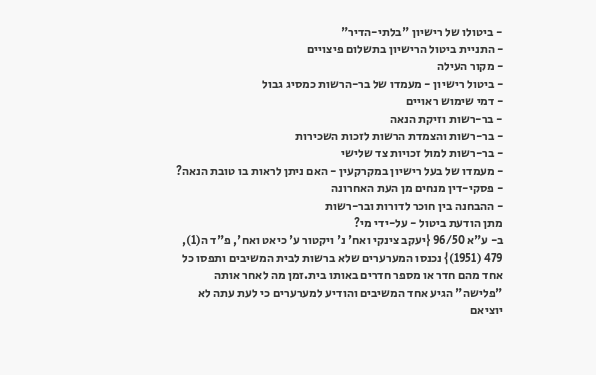- ביטולו של רישיון "בלתי-הדיר"
- התניית ביטול הרישיון בתשלום פיצויים
- מקור העילה
- ביטול רישיון - מעמדו של בר-הרשות כמסיג גבול
- דמי שימוש ראויים
- בר-רשות וזיקת הנאה
- בר-רשות והצמדת הרשות לזכות השכירות
- בר-רשות למול זכויות צד שלישי
- מעמדו של בעל רישיון במקרקעין - האם ניתן לראות בו טובת הנאה?
- פסקי-דין מנחים מן העת האחרונה
- ההבחנה בין חוכר לדורות ובר-רשות
מתן הודעת ביטול - על-ידי מי?
ב- ע"א 96/50 {יעקב צינקי ואח' נ' ויקטור ע' כיאט ואח', פ"ד ה(1), 479 (1951)} נכנסו המערערים שלא ברשות לבית המשיבים ותפסו כל אחד מהם חדר או מספר חדרים באותו בית.זמן מה לאחר אותה "פלישה" הגיע אחד המשיבים והודיע למערערים כי לעת עתה לא יוציאם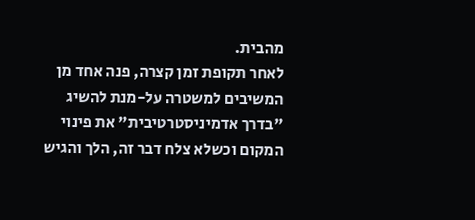מהבית.
לאחר תקופת זמן קצרה, פנה אחד מן המשיבים למשטרה על-מנת להשיג "בדרך אדמיניסטרטיבית" את פינוי המקום וכשלא צלח דבר זה, הלך והגיש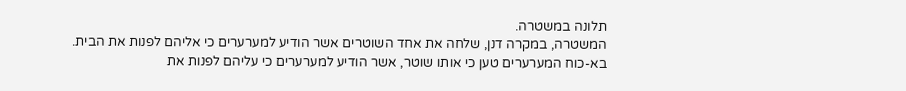תלונה במשטרה.
המשטרה, במקרה דנן, שלחה את אחד השוטרים אשר הודיע למערערים כי אליהם לפנות את הבית.
בא-כוח המערערים טען כי אותו שוטר, אשר הודיע למערערים כי עליהם לפנות את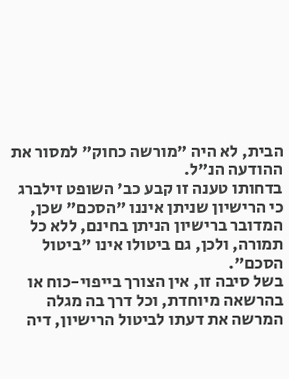הבית, לא היה "מורשה כחוק" למסור את ההודעה הנ"ל.
בדחותו טענה זו קבע כב' השופט זילברג כי הרישיון שניתן איננו "הסכם" שכן, המדובר ברישיון הניתן בחינם, ללא כל תמורה, ולכן, גם ביטולו אינו "ביטול הסכם".
בשל סיבה זו, אין הצורך בייפוי-כוח או בהרשאה מיוחדת, וכל דרך בה מגלה המרשה את דעתו לביטול הרישיון, דיה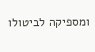ומספיקה לביטולו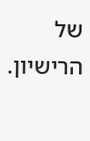של הרישיון.